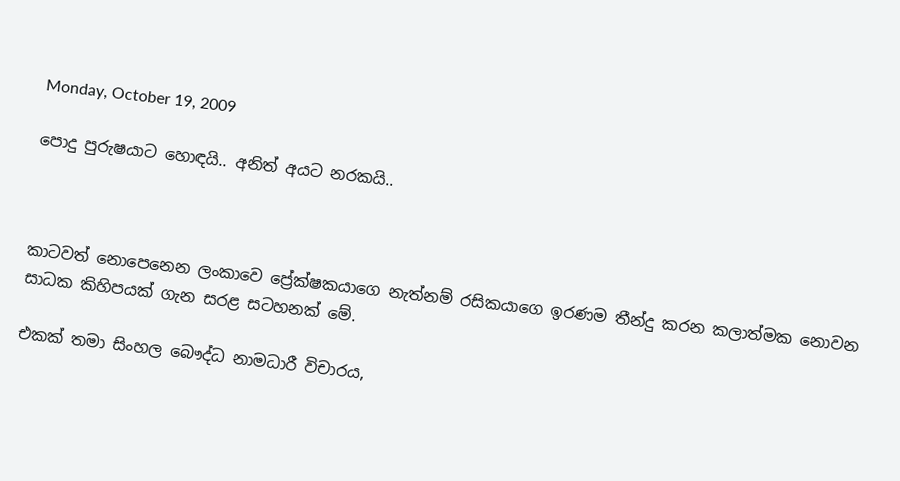Monday, October 19, 2009

පොදු පුරුෂයාට හොඳයි.. අනිත් අයට නරකයි..



කාටවත් නොපෙනෙන ලංකාවෙ ප්‍රේක්ෂකයාගෙ නැත්නම් රසිකයාගෙ ඉරණම තීන්දු කරන කලාත්මක නොවන සාධක කිහිපයක් ගැන සරළ සටහනක් මේ.

එකක් තමා සිංහල බෞද්ධ නාමධාරී විචාරය,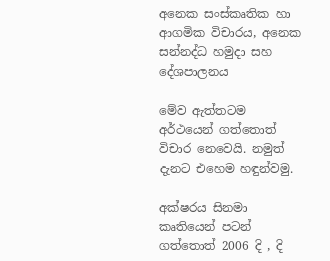අනෙක සංස්කෘතික හා ආගමික විචාරය, අනෙක සන්නද්ධ හමුදා සහ දේශපාලනය

මේව ඇත්තටම අර්ථයෙන් ගත්තොත් විචාර නෙවෙයි. නමුත් දැනට එහෙම හඳුන්වමු‍.

අක්ෂරය සිනමා කෘතියෙන් පටන් ගත්තොත් 2006 දි , දි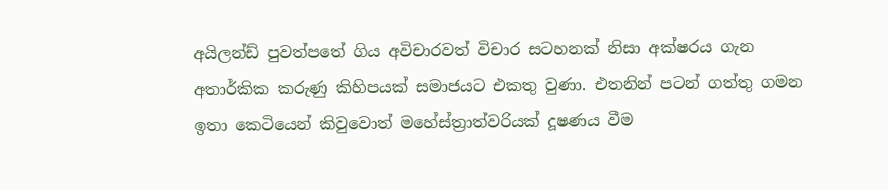අයිලන්ඩ් පුවත්පතේ ගිය අවිචාරවත් විචාර සටහනක් නිසා අක්ෂරය ගැන අතාර්කික කරුණු කිහිපයක් සමාජයට එකතු වුණා. එතනින් පටන් ගත්තු ගමන ඉතා කෙටියෙන් කිවුවොත් මහේස්ත්‍රාත්වරියක් දූෂණය වීම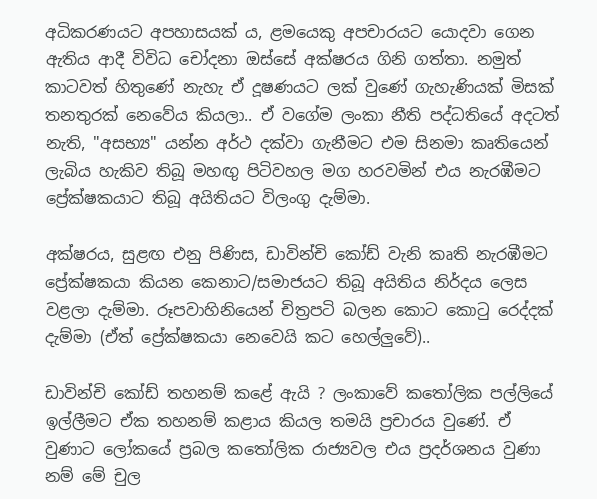අධිකරණයට අපහාසයක් ය, ළමයෙකු අපචාරයට යොදවා ගෙන ඇතිය ආදී විවිධ චෝදනා ඔස්සේ අක්ෂ‍රය ගිනි ගත්තා. නමුත් කාටවත් හිතුණේ නැහැ ඒ දූෂණයට ලක් වුණේ ගැහැණියක් මිසක් තනතුරක් නෙවේය කියලා.. ඒ වගේම ලංකා නීති පද්ධතියේ අදටත් නැති, "අසභ්‍ය" යන්න අර්ථ දක්වා ගැනීමට එම සිනමා කෘතියෙන් ලැබිය හැකිව තිබූ මහඟු පිටිවහල මග හරවමින් එය නැරඹීමට ප්‍රේක්ෂකයාට තිබූ අයිතියට විලංගු දැම්මා.

අක්ෂරය, සුළඟ එනු පිණිස, ඩාවින්චි කෝඩ් වැනි කෘති නැරඹීමට ප්‍රේක්ෂකයා කියන කෙනාට/සමාජයට තිබූ අයිතිය නිර්දය ලෙස වළලා දැම්මා. රූපවාහිනියෙන් චිත්‍රපටි බලන කොට කොටු රෙද්දක් දැම්මා (ඒත් ප්‍රේක්ෂකයා නෙවෙයි කට හෙල්ලුවේ)..

ඩාවින්චි කෝඩ් තහනම් කළේ ඇයි ? ලංකාවේ කතෝලික පල්ලියේ ඉල්ලීමට ඒක තහනම් කළාය කියල තමයි ප්‍රචාරය වුණේ. ඒ වුණාට ලෝකයේ ප්‍රබල කතෝලික රාජ්‍යවල එය ප්‍රදර්ශනය වුණා නම් මේ චුල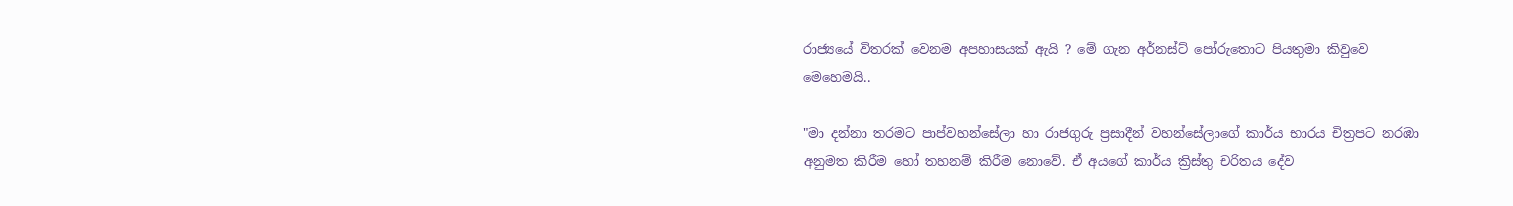රාජ්‍යයේ විතරක් වෙනම අපහාසයක් ඇයි ? මේ ගැන අර්නස්ට් පෝරුතොට පියතුමා කිවුවෙ මෙහෙමයි..

"මා දන්නා තරමට පාප්වහන්සේලා හා රාජගුරු ප්‍රසාදීන් වහන්සේලාගේ කාර්ය භාරය චිත්‍රපට නරඹා අනුමත කිරීම හෝ තහනම් කිරීම නොවේ. ඒ අයගේ කාර්ය ක්‍රිස්තු චරිතය දේව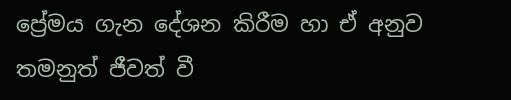ප්‍රේමය ගැන දේශන කිරීම හා ඒ අනුව තමනුත් ජීවත් වී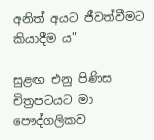අනිත් අයට ජීවත්වීමට කියාදීම ය"

සුළඟ එනු පිණිස චිත්‍රපටයට මා පෞද්ගලිකව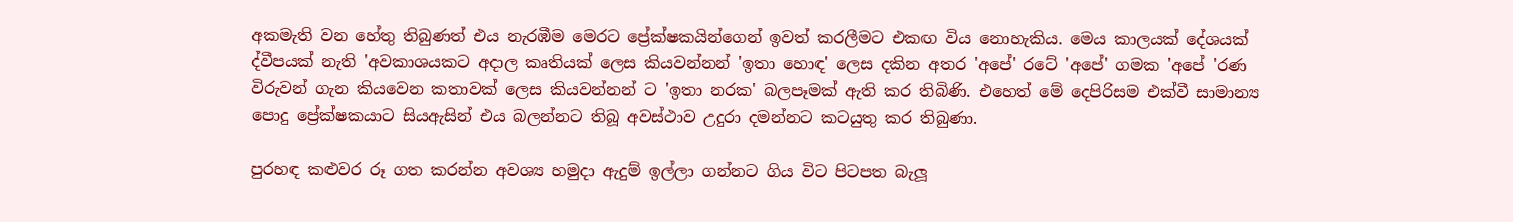අකමැති වන හේතු තිබුණත් එය නැරඹීම මෙරට ප්‍රේක්ෂකයින්ගෙන් ඉවත් කරලීමට එකඟ විය නොහැකිය. මෙය කාලයක් දේශයක් ද්වීපයක් නැති 'අවකාශයකට අදාල කෘතියක් ලෙස කියවන්නන් 'ඉතා හොඳ' ලෙස දකින අතර 'අපේ' රටේ 'අපේ' ගමක 'අපේ 'රණ විරුවන් ගැන කියවෙන කතාවක් ලෙස කියවන්නන් ට 'ඉතා නරක' බලපෑමක් ඇති කර තිබිණි. එහෙත් මේ දෙපිරිසම එක්වී සාමාන්‍ය පොදු ප්‍රේක්ෂකයාට සියඇසින් එය බලන්නට තිබූ අවස්ථාව උදුරා දමන්නට කටයුතු කර තිබුණා.

පුරහඳ කළුවර රූ ගත කරන්න අවශ්‍ය හමුදා ඇදුම් ඉල්ලා ගන්නට ගිය විට පිටපත බැලූ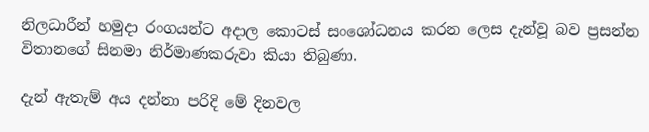නිලධාරීන් හමුදා රංගයන්ට අදාල කොටස් සංශෝධනය කරන ලෙස දැන්වූ බව ප්‍රසන්න විතානගේ සිනමා නිර්මාණකරුවා කියා තිබුණා.

දැන් ඇතැම් අය දන්නා පරිදි මේ දිනවල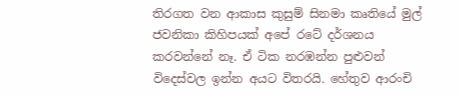තිරගත වන ආකාස කුසුම් සිනමා කෘතියේ මුල් ජවනිකා කිහිපයක් අපේ රටේ දර්ශනය කරවන්නේ නෑ. ඒ ටික නරඹන්න පුළුවන් විදෙස්වල ඉන්න අයට විතරයි. හේතුව ආරංචි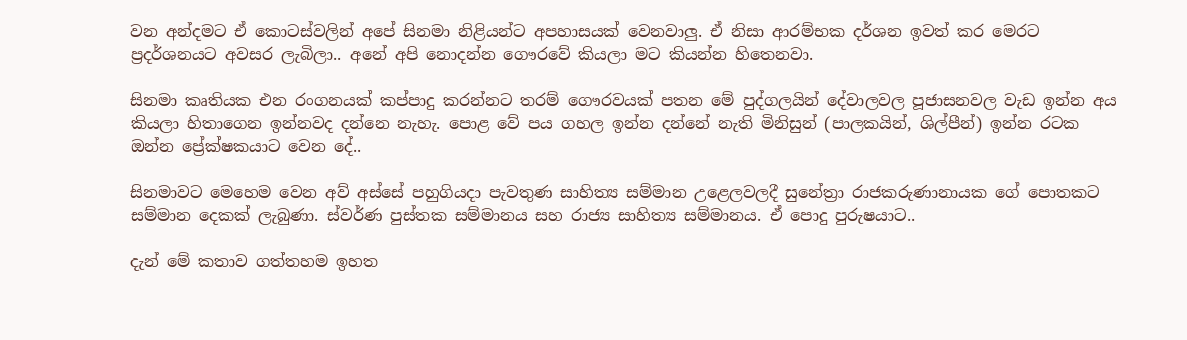වන අන්දමට ඒ කොටස්වලින් අපේ සිනමා නිළියන්ට අපහාසයක් වෙනවාලු. ඒ නිසා ආරම්භක දර්ශන ඉවත් කර මෙරට ප්‍රදර්ශනයට අවසර ලැබිලා.. අ‍නේ අපි නොදන්න ගෞරවේ කියලා මට කියන්න හිතෙනවා.

සිනමා කෘතියක එන රංගනයක් කප්පාදු කරන්නට තරම් ගෞරවයක් පතන මේ පුද්ගලයින් දේවාලවල පූජාසනවල වැඩ ඉන්න අය කියලා හිතාගෙන ඉන්නවද දන්නෙ නැහැ. පොළ වේ පය ගහල ඉන්න දන්නේ නැති මිනිසුන් (පාලකයින්, ශිල්පීන්) ඉන්න රටක ඔන්න ප්‍රේක්ෂකයාට වෙන දේ..

සිනමාවට මෙහෙම වෙන අව් අස්සේ පහුගියදා පැවතුණ සාහිත්‍ය සම්මාන උළෙලවලදී සුනේත්‍රා රාජකරුණානායක ගේ පොතකට සම්මාන දෙකක් ලැබුණා. ස්වර්ණ පුස්තක සම්මානය සහ රාජ්‍ය සාහිත්‍ය සම්මානය. ඒ ‍පොදු පුරුෂයාට..

දැන් මේ කතාව ගත්තහම ඉහත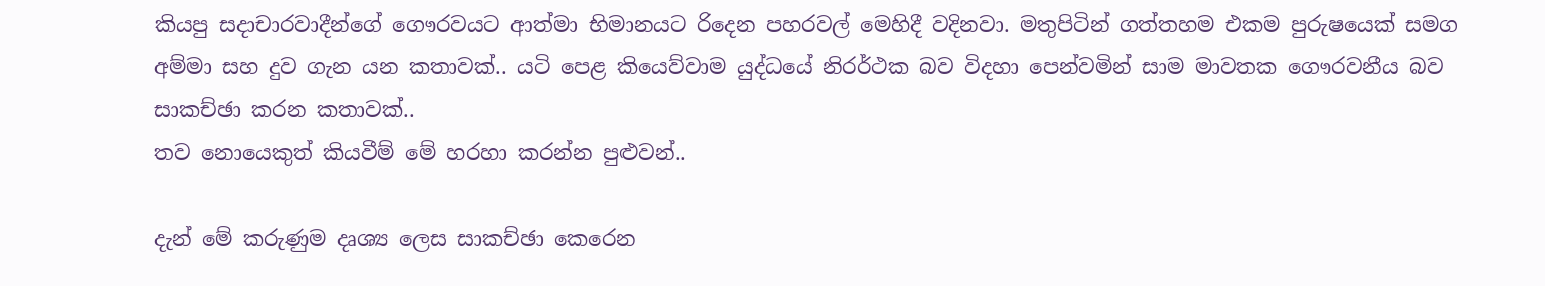කියපු සදාචාරවාදීන්ගේ ගෞරවයට ආත්මා භිමානයට රිදෙන පහරවල් මෙහිදී වදිනවා. මතුපිටින් ගත්තහම එකම පුරුෂයෙක් සමග අම්මා සහ දුව ගැන යන කතාවක්.. යටි පෙළ කියෙව්වාම යුද්ධයේ නිරර්ථක බව විදහා පෙන්වමින් සාම මාවතක ගෞරවනීය බව සාකච්ඡා කරන කතාවක්..
තව නොයෙකුත් කියවීම් මේ හරහා කරන්න පුළුවන්..

දැන් මේ කරුණුම දෘශ්‍ය ලෙස සාකච්ඡා කෙරෙන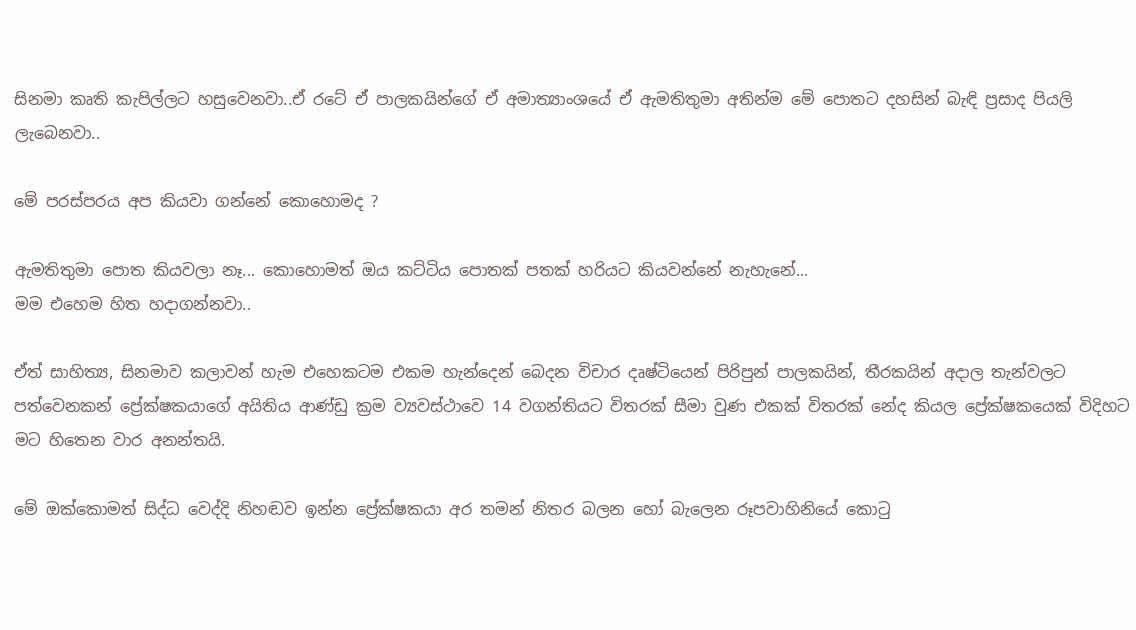සිනමා කෘති කැපිල්ලට හසුවෙනවා..ඒ රටේ ඒ පාලකයින්ගේ ඒ අමාත්‍යාංශයේ ඒ ඇමතිතුමා අතින්ම මේ පොතට දහසින් බැඳි ප්‍රසාද පියලි ලැබෙනවා..

මේ පරස්පරය අප කියවා ගන්නේ කොහොමද ?

ඇමතිතුමා පොත කියවලා නෑ... කොහොමත් ඔය කට්ටිය පොතක් පතක් හරියට කියවන්නේ නැහැනේ...
මම එහෙම හිත හදාගන්නවා..

ඒත් සාහිත්‍ය, සිනමාව කලාවන් හැම එහෙකටම එකම හැන්දෙන් බෙදන විචාර දෘෂ්ටියෙන් පිරිපුන් පාලකයින්, තීරකයින් අදාල තැන්වලට පත්වෙනකන් ප්‍රේක්ෂකයාගේ අයිතිය ආණ්ඩු ක්‍රම ව්‍යවස්ථාවෙ 14 වගන්තියට විතරක් සීමා වුණ එකක් විතරක් නේද කියල ප්‍රේක්ෂකයෙක් විදිහට මට හිතෙන වාර අනන්තයි.

මේ ඔක්කොමත් සිද්ධ වෙද්දි නිහඬව ඉන්න ප්‍රේක්ෂකයා අර තමන් නිතර බලන හෝ බැලෙන රූපවාහිනියේ කොටු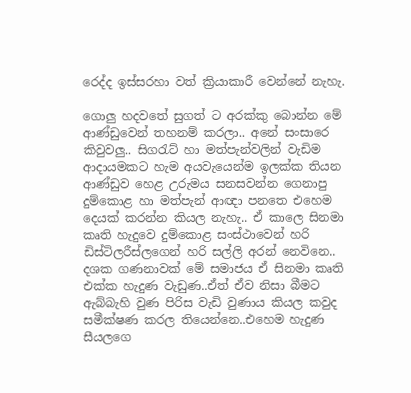රෙද්ද ඉස්සරහා වත් ක්‍රියාකාරී වෙන්නේ නැහැ.

ගොලු හදවතේ සුගත් ට අරක්කු බොන්න මේ ආණ්ඩුවෙන් තහනම් කරලා.. අනේ සංසාරෙ කිවුවලු.. සිගරැට් හා මත්පැන්වලින් වැඩිම ආදායමකට හැම අයවැයෙන්ම ඉලක්ක තියන ආණ්ඩුව හෙළ උරුමය සනසවන්න ගෙනාපු දුම්කොළ හා මත්පැන් ආඥා පනතෙ එහෙම දෙයක් කරන්න කියල නැහැ.. ඒ කාලෙ සිනමා කෘති හැදුවෙ දුම්කොළ සංස්ථාවෙන් හරි ඩිස්ටිලරීස්ලගෙන් හරි සල්ලි අරන් නෙවිනෙ.. දශක ගණනාවක් මේ සමාජය ඒ සිනමා කෘති එක්ක හැදුණ වැඩුණ..ඒත් ඒව නිසා බීමට ඇබ්බැහි වුණ පිරිස වැඩි වුණාය කියල කවුද සමීක්ෂණ කරල තියෙන්නෙ..එහෙම හැදුණ සීයලගෙ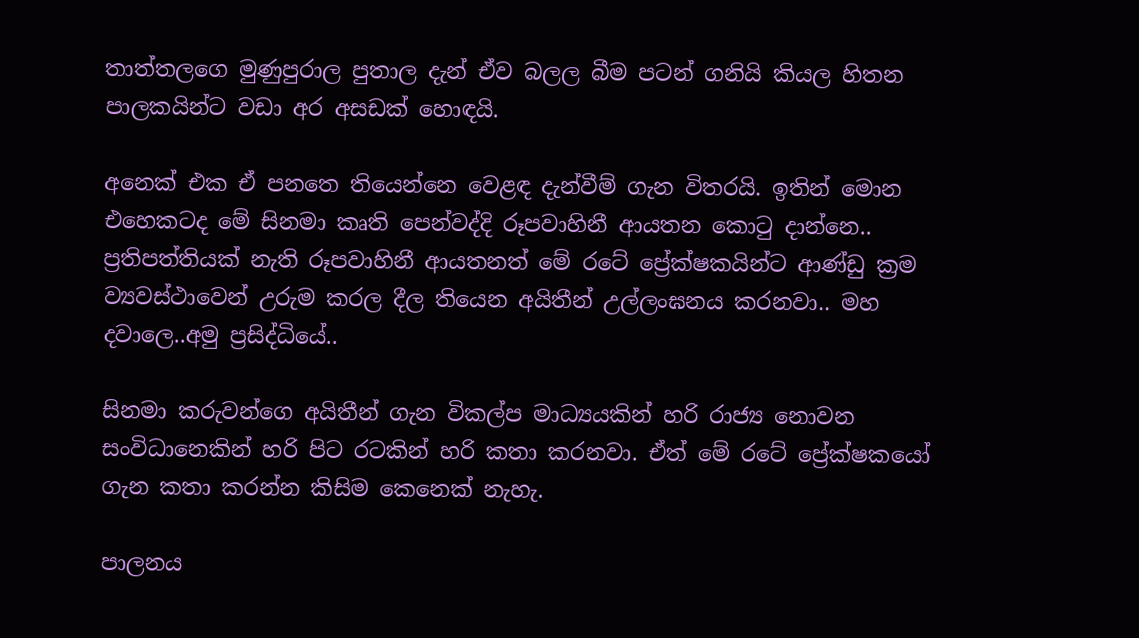තාත්තලගෙ මුණුපුරාල පුතාල දැන් ඒව බලල බීම පටන් ගනියි කියල හිතන පාලකයින්ට වඩා අර අසඩක් හොඳයි.

අනෙක් එක ඒ පනතෙ තියෙන්නෙ වෙළඳ දැන්වීම් ගැන විතරයි. ඉතින් මොන එහෙකටද මේ සිනමා කෘති පෙන්වද්දි රූපවාහිනී ආයතන කොටු දාන්නෙ.. ප්‍රතිපත්තියක් නැති රූපවාහිනී ආයතනත් මේ රටේ ප්‍රේක්ෂකයින්ට ආණ්ඩු ක්‍රම ව්‍යවස්ථාවෙන් උරුම කරල දීල තියෙන අයිතීන් උල්ලංඝනය කරනවා.. මහ දවාලෙ..අමු ප්‍රසිද්ධියේ..

සිනමා කරුවන්ගෙ අයිතීන් ගැන විකල්ප මාධ්‍යයකින් හරි රාජ්‍ය නොවන සංවිධානෙකින් හරි පිට රටකින් හරි කතා කරනවා. ඒත් ‍මේ රටේ ප්‍රේක්ෂකයෝ ගැන කතා කරන්න කිසිම ‍කෙනෙක් නැහැ.

පාලනය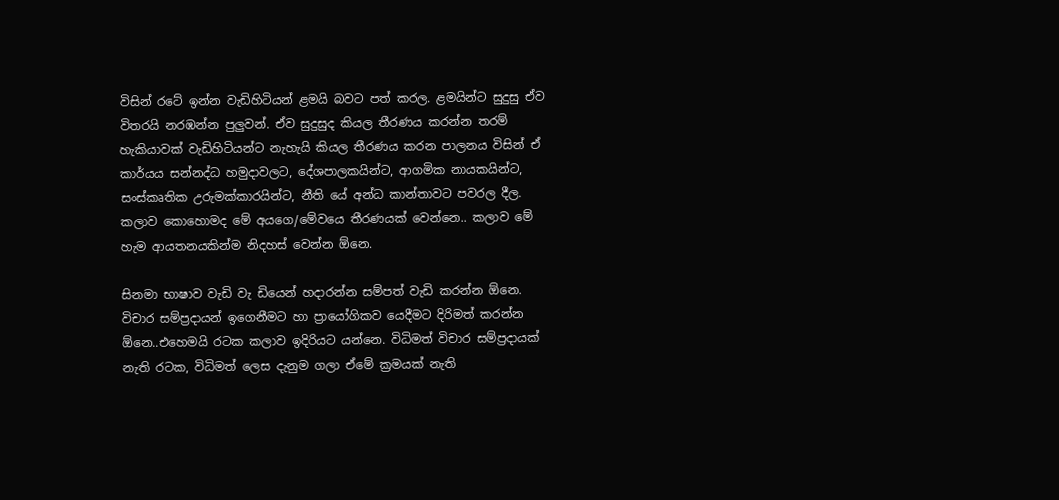විසින් රටේ ඉන්න වැඩිහිටියන් ළමයි බවට පත් කරල. ළමයින්ට සුදුසු ඒව විතරයි නරඹන්න පුලුවන්. ඒව සුදුසුද කියල තීරණය කරන්න තරම් හැකියාවක් වැඩිහිටියන්ට නැහැයි කියල තීරණය කරන පාලනය විසින් ඒ කාර්යය සන්නද්ධ හමුදාවලට, දේශපාලකයින්ට, ආගමික නායකයින්ට, සංස්කෘතික උරුමක්කාරයින්ට, නීති යේ අන්ධ කාන්තාවට පවරල දීල. කලාව කොහොමද මේ අයගෙ/මේවයෙ තීරණයක් වෙන්නෙ.. කලාව මේ හැම ආයතනයකින්ම නිදහස් වෙන්න ඕනෙ.

සිනමා භාෂාව වැඩි වැ ඩියෙන් හදාරන්න සම්පත් වැඩි කරන්න ඕනෙ. විචාර සම්ප්‍රදායන් ඉගෙනීමට හා ප්‍රායෝගිකව යෙදීමට දිරිමත් කරන්න ඕනෙ..එහෙමයි රටක කලාව ඉදිරියට යන්නෙ. විධිමත් විචාර සම්ප්‍රදායක් නැති රටක, විධිමත් ලෙස දැනුම ගලා ඒමේ ක්‍රමයක් නැති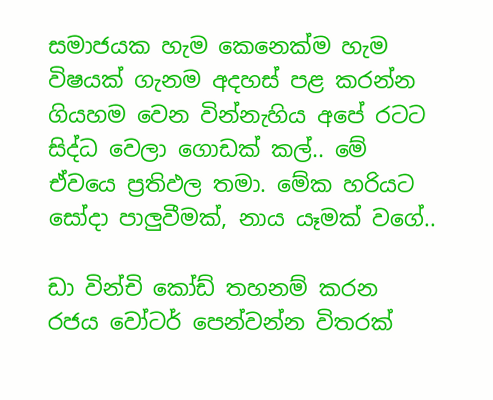සමාජයක හැම කෙනෙක්ම හැම විෂයක් ගැනම අදහස් පළ කරන්න ගියහම වෙන වින්නැහිය අපේ රටට සිද්ධ වෙලා ගොඩක් කල්.. මේ ඒවයෙ ප්‍රතිඵල තමා. මේක හරියට සෝදා පාලුවීමක්, නාය යෑමක් වගේ..

ඩා වින්චි කෝඩ් තහනම් කරන රජය වෝටර් පෙන්වන්න විතරක්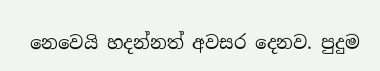නෙවෙයි හදන්නත් අවසර දෙනව. පුදුම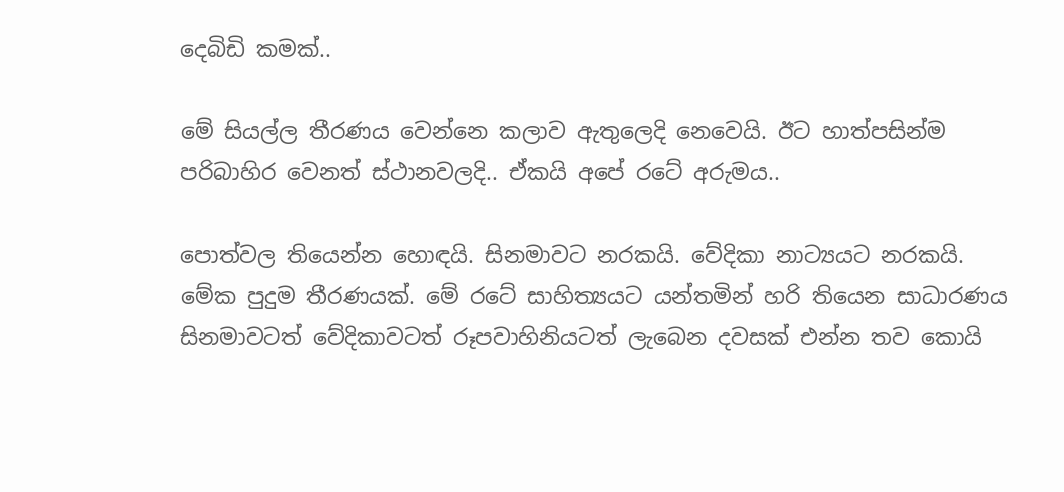දෙබිඩි කමක්..

මේ සියල්ල තීරණය වෙන්නෙ කලාව ඇතුලෙදි නෙවෙයි. ඊට හාත්පසින්ම පරිබාහිර වෙනත් ස්ථානවලදි.. ඒකයි අපේ රටේ අරුමය..

පොත්වල තියෙන්න හොඳයි. සිනමාවට නරකයි. වේදිකා නාට්‍යයට නරකයි. මේක පුදුම තීරණයක්. මේ රටේ සාහිත්‍යයට යන්තමින් හරි තියෙන සාධාරණය සිනමාවටත් වේදිකාවටත් රූපවාහිනියටත් ලැබෙන දවසක් එන්න තව කොයි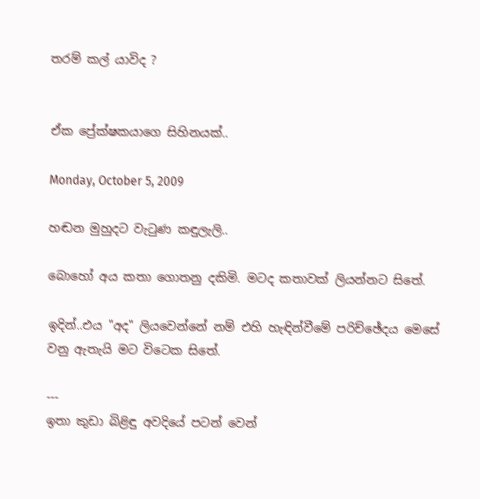තරම් කල් යාවිද ?


ඒක ප්‍රේක්ෂකයාගෙ සිහිනයක්..

Monday, October 5, 2009

හඬන මුහුදට වැටුණ කඳුලැලි..

බොහෝ අය කතා ගොතනු දකිමි. මටද කතාවක් ලියන්නට සිතේ.

ඉදින්..එය "අද" ලියවෙන්නේ නම් එහි හැඳින්වීමේ පරිච්ඡේදය මෙසේ වනු ඇතැයි මට විටෙක සිතේ.

---
ඉතා කුඩා බිළිඳු අවදියේ පටන් වෙන්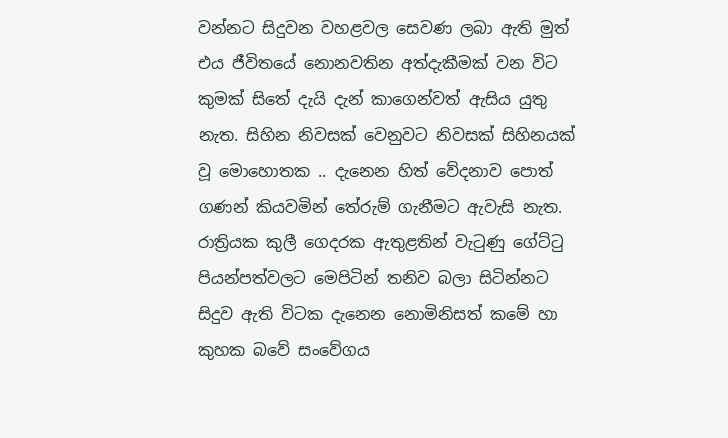වන්නට සිදුවන වහළවල සෙවණ ලබා ඇති මුත් එය ජීවිතයේ නොනවතින අත්දැකීමක් වන විට කුමක් සිතේ දැයි දැන් කාගෙන්වත් ඇසිය යුතු නැත. සිහින නිවසක් වෙනුවට නිවසක් සිහිනයක් වූ ‍මොහොතක .. දැනෙන හිත් වේදනාව පොත් ගණන් කියවමින් තේරුම් ගැනීමට ඇවැසි නැත. රාත්‍රියක කුලී ගෙදරක ඇතුළතින් වැටුණු ගේට්ටු පියන්පත්වලට මෙපිටින් තනිව බලා සිටින්නට සිදුව ඇති විටක දැනෙන නොමිනිසත් කමේ හා කුහක බවේ සංවේගය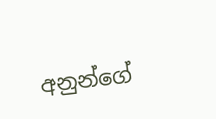අනුන්ගේ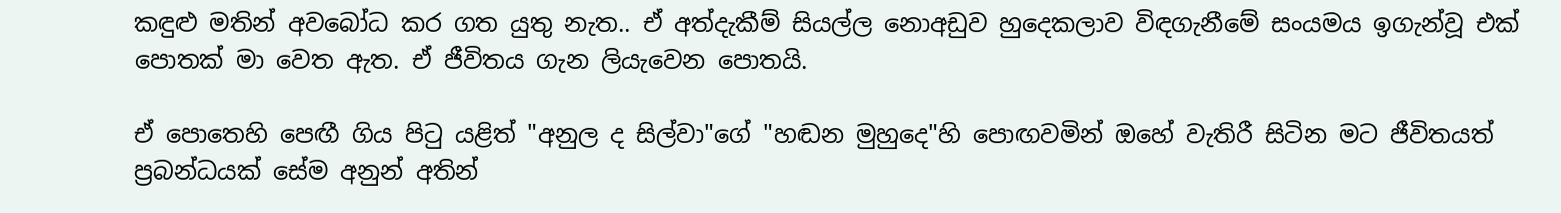කඳුළු මතින් අවබෝධ කර ගත යුතු නැත.. ඒ අත්දැකීම් සියල්ල නොඅඩුව හුදෙකලාව විඳගැනීමේ සංයමය ඉගැන්වූ එක් පොතක් මා වෙත ඇත. ඒ ජීවිතය ගැන ලියැවෙන පොතයි.

ඒ පොතෙහි පෙඟී ගිය පිටු යළිත් "අනුල ද සිල්වා"ගේ "හඬන මුහුදෙ"හි පොඟවමින් ඔහේ වැතිරී සිටින මට ජීවිතයත් ප්‍රබන්ධයක් සේම අනුන් අතින්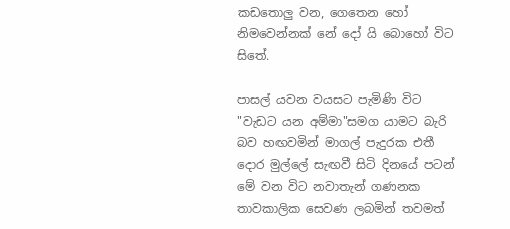කඩතොලු වන, ගෙතෙන හෝ නිමවෙන්නක් නේ දෝ යි බොහෝ විට සිතේ.

පාසල් යවන වයසට පැමිණි විට "වැඩට යන අම්මා"සමග යාමට බැරි බව හඟවමින් මාගල් පැදුරක එතී දොර මුල්ලේ සැඟවී සිටි දිනයේ පටන් මේ වන විට නවාතැන් ගණනක තාවකාලික සෙවණ ලබමින් තවමත්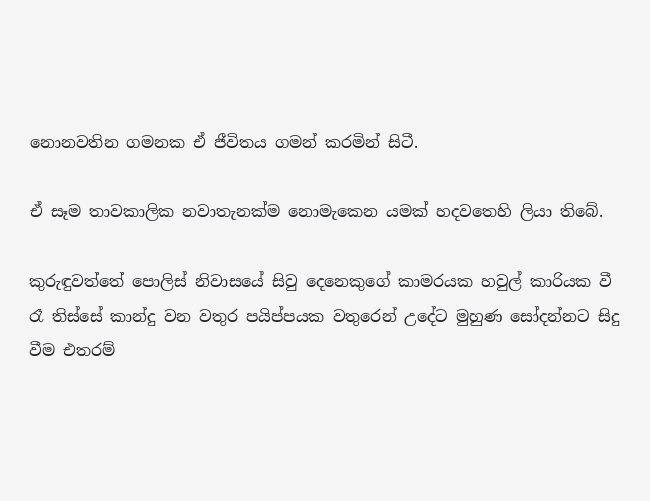නොනවතින ගමනක ඒ ජීවිතය ගමන් කරමින් සිටී.

ඒ සෑම තාවකාලික නවාතැනක්ම නොමැකෙන යමක් හදවතෙහි ලියා තිබේ.

කුරුඳුවත්තේ පොලිස් නිවාසයේ සිවු දෙනෙකුගේ කාමරයක හවුල් කාරියක වී රෑ තිස්සේ කාන්දු වන වතුර පයිප්පයක වතුරෙන් උදේට මුහුණ සෝදන්නට සිදු වීම එතරම්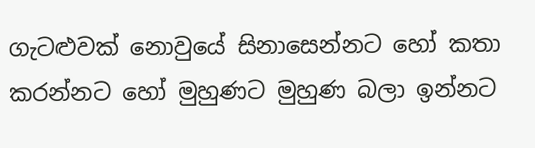ගැටළුවක් නොවුයේ සිනාසෙන්නට හෝ කතා කරන්නට හෝ මුහුණට මුහුණ බලා ඉන්නට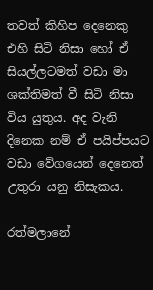තවත් කිහිප දෙනෙකු එහි සිටි නිසා හෝ ඒ සියල්ලටමත් වඩා මා ශක්තිමත් වී සිටි නිසා විය යුතුය. අද වැනි දිනෙක නම් ඒ පයිප්පයට වඩා වේගයෙන් දෙනෙත් උතුරා යනු නිසැකය.

රත්මලානේ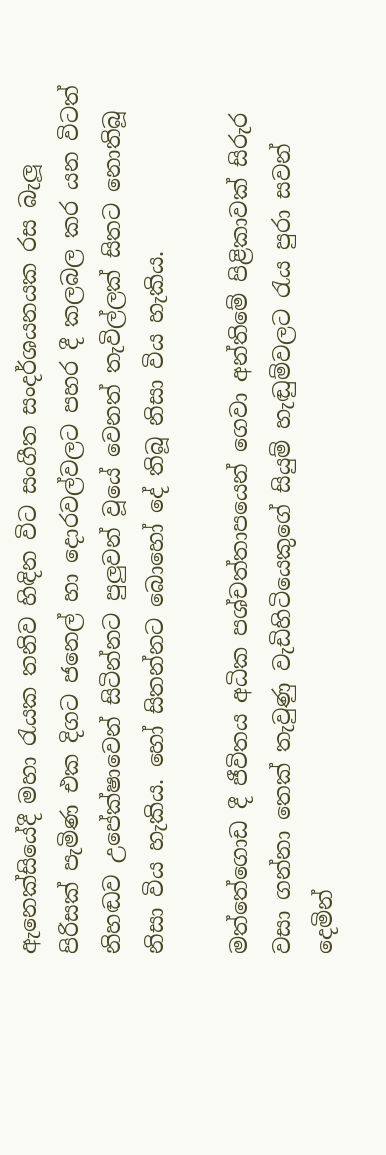ඇනෙක්සියේදී මහා රැයක තනිව හිඳින විට සංගීත සංදර්ශයනයක රස බැලූ පිරිසක් පැමිණ එක දිගට ජනෙල් හා දොරවල්වලට පහර දී කලබල කර යන විටත් නිහඬව උපේක්ෂාවෙන් සිටින්නට පුලුවන් වූයේ වෙනත් තැවිල්ලක් සිතට ‍නොතිබූ නිසා විය හැකිය. හෝ සිතන්නට බොහෝ දේ තිබූ නිසා විය හැකිය.

මත්තේගොඩ දී ජීවිතය අධික පශ්චත්තාපයෙන් ගෙවා අන්තිමේ පිළිකාවක් සිරුර වසා ගන්නා තෙක් තැවුණු වැඩිහිටියෙකුගේ සියුම් හැඬුම්වලට රැය පුරා සවන් දෙමින්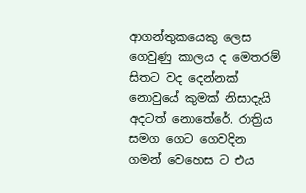ආගන්තුකයෙකු ලෙස ගෙවුණු කාලය ද මෙතරම් සිතට වද දෙන්නක් නොවුයේ කුමක් නිසාදැයි අදටත් නොතේරේ. රාත්‍රිය සමග ගෙට ගෙවදින ගමන් වෙහෙස ට එය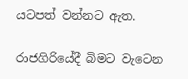යටපත් වන්නට ඇත.

රාජගිරියේදී බිමට වැටෙන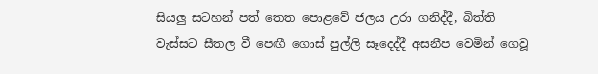සියලු සටහන් පත් තෙත පොළවේ ජලය උරා ගනිද්දී, බිත්ති වැස්සට සීතල වී පෙඟී ගොස් පුල්ලි සෑදෙද්දී අසනීප වෙමින් ගෙවූ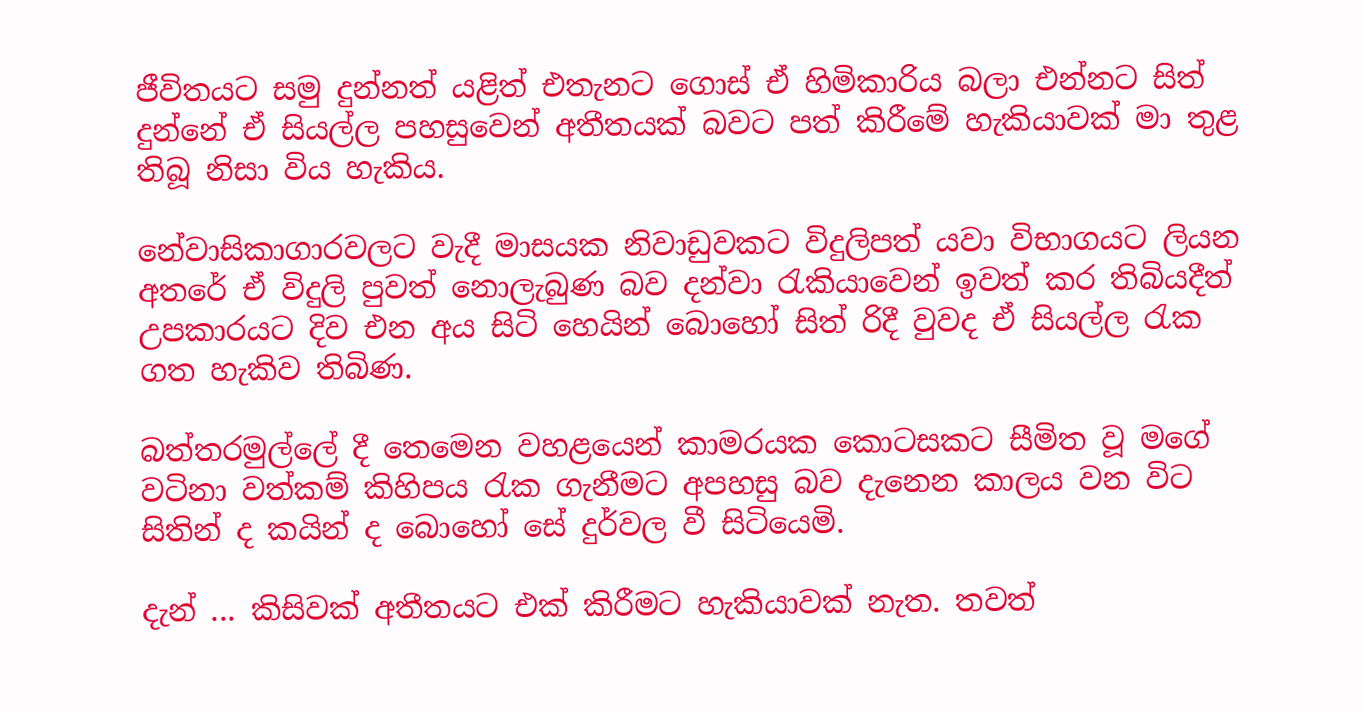ජීවිතයට සමු දුන්නත් යළිත් එතැනට ගොස් ඒ හිමිකාරිය බලා එන්නට සිත් දුන්නේ ඒ සියල්ල පහසුවෙන් අතීතයක් බවට පත් කිරීමේ හැකියාවක් මා තුළ තිබූ නිසා විය හැකිය.

නේවාසිකාගාරවලට වැදී මාසයක නිවාඩුවකට විදුලිපත් යවා විභාගයට ලියන අතරේ ඒ විදුලි පුවත් නොලැබුණ බව දන්වා රැකියාවෙන් ඉවත් කර තිබියදීත් උපකාරයට දිව එන අය සිටි හෙයින් බොහෝ සිත් රිදී වුවද ඒ සියල්ල රැක ගත හැකිව තිබිණ.

බත්තරමුල්ලේ දී තෙමෙන වහළයෙන් කාමරයක ‍කොටසකට සීමිත වූ මගේ වටිනා වත්කම් කිහිපය රැක ගැනීමට අපහසු බව දැනෙන කාලය වන විට සිතින් ද කයින් ද බොහෝ සේ දුර්වල වී සි‍ටියෙමි.

දැන් ... කිසිවක් අතීතයට එක් කිරීමට හැකියාවක් නැත. තවත්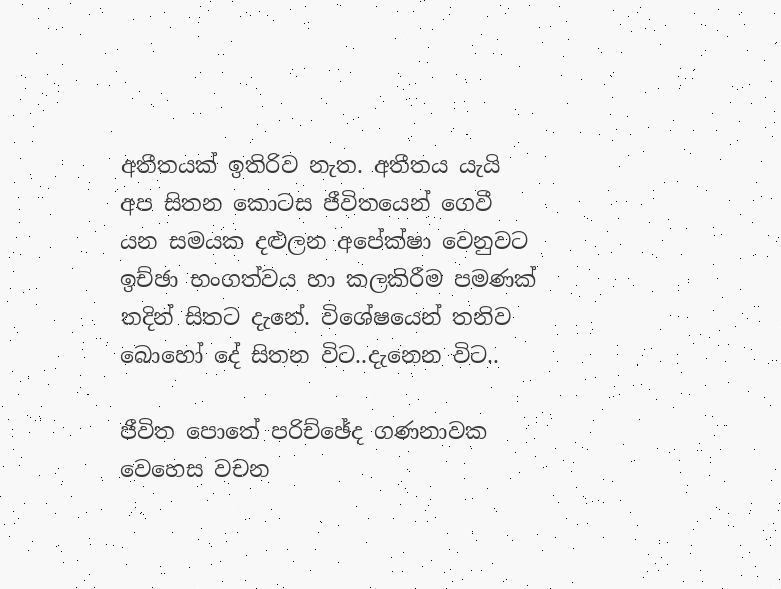අතීතයක් ඉතිරිව නැත. අතීතය යැයි අප සිතන කොටස ජීවිතයෙන් ගෙවී යන සමයක දළුලන අපේක්ෂා වෙනුවට ඉච්ඡා භංගත්වය හා කලකිරීම පමණක් තදින් සිතට දැනේ. විශේෂයෙන් තනිව බොහෝ දේ සිතන විට..දැනෙන විට..

ජීවිත පොතේ පරිච්ඡේද ගණනාවක වෙහෙස වචන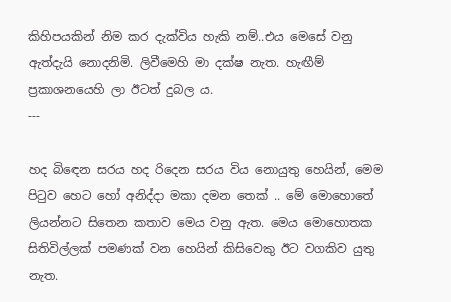කිහිපයකින් නිම කර දැක්විය හැකි නම්..එය මෙසේ වනු ඇත්දැයි නොදනිමි. ලිවීමෙහි මා දක්ෂ නැත. හැඟීම් ප්‍රකාශනයෙහි ලා ඊටත් දුබල ය.
---

හද බි‍ඳෙන සරය හද රිදෙන සරය විය ‍නොයුතු හෙයින්, මෙම පිටුව හෙට හෝ අනිද්දා මකා දමන තෙක් .. මේ මොහොතේ ලියන්නට සිතෙන කතාව මෙය වනු ඇත. මෙය මොහොතක සිතිවිල්ලක් පමණක් වන හෙයින් කිසිවෙකු ඊට වගකිව යුතු නැත.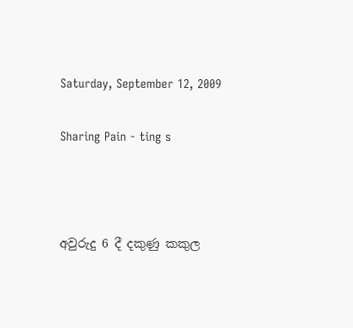Saturday, September 12, 2009

Sharing Pain - ting s



අවුරුදු 6 දී දකුණු කකුල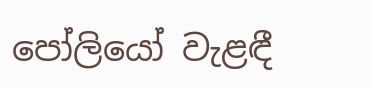පෝලියෝ වැළඳී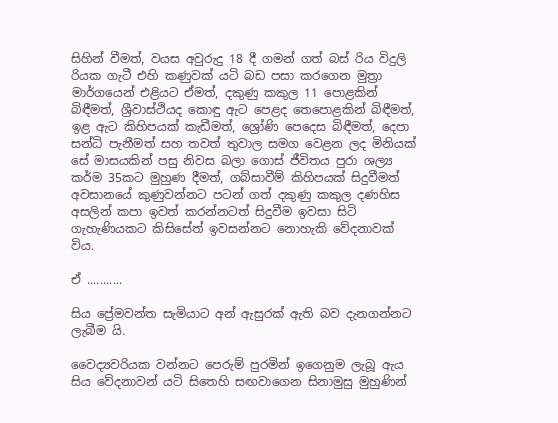සිහින් වීමත්, වයස අවුරුදු 18 දී ගමන් ගත් බස් රිය විදුලි රියක ගැටී එහි කණුවක් යටි බඩ පසා කරගෙන මුත්‍රා මාර්ගයෙන් එළියට ඒමත්, දකුණු කකුල 11 පොළකින් බිඳීමත්, ශ්‍රීවාස්ථියද කොඳු ඇට පෙළද තෙපොළකින් බිඳීමත්, ඉළ ඇට කිහිපයක් කැඩීමත්, ශ්‍රෝණි පෙදෙස බිඳීමත්, දෙපා සන්ධි පැනීමත් සහ තවත් තුවාල සමග වෙළන ලද මිනියක් සේ මාසයකින් පසු නිවස බලා ගොස් ජීවිතය පුරා ශල්‍ය කර්ම 35කට මුහුණ දීමත්, ගබ්සාවීම් කිහිපයක් සිදුවීමත් අවසානයේ කුණුවන්නට පටන් ගත් දකුණු කකුල දණහිස අසලින් කපා ඉවත් කරන්නටත් සිදුවීම ඉවසා සි‍ටි ගැහැණියකට කිසිසේත් ඉවසන්නට නොහැකි වේදනාවක් විය.

ඒ ...........

සිය ප්‍රේමවන්ත සැමියාට අන් ඇසුරක් ඇති බව දැනගන්නට ලැබීම යි.

වෛද්‍යවරියක වන්නට පෙරුම් පුරමින් ඉගෙනුම ලැබූ ඇය සිය වේදනාවන් යටි සිතෙහි සඟවාගෙන සිනාමුසු මුහුණින්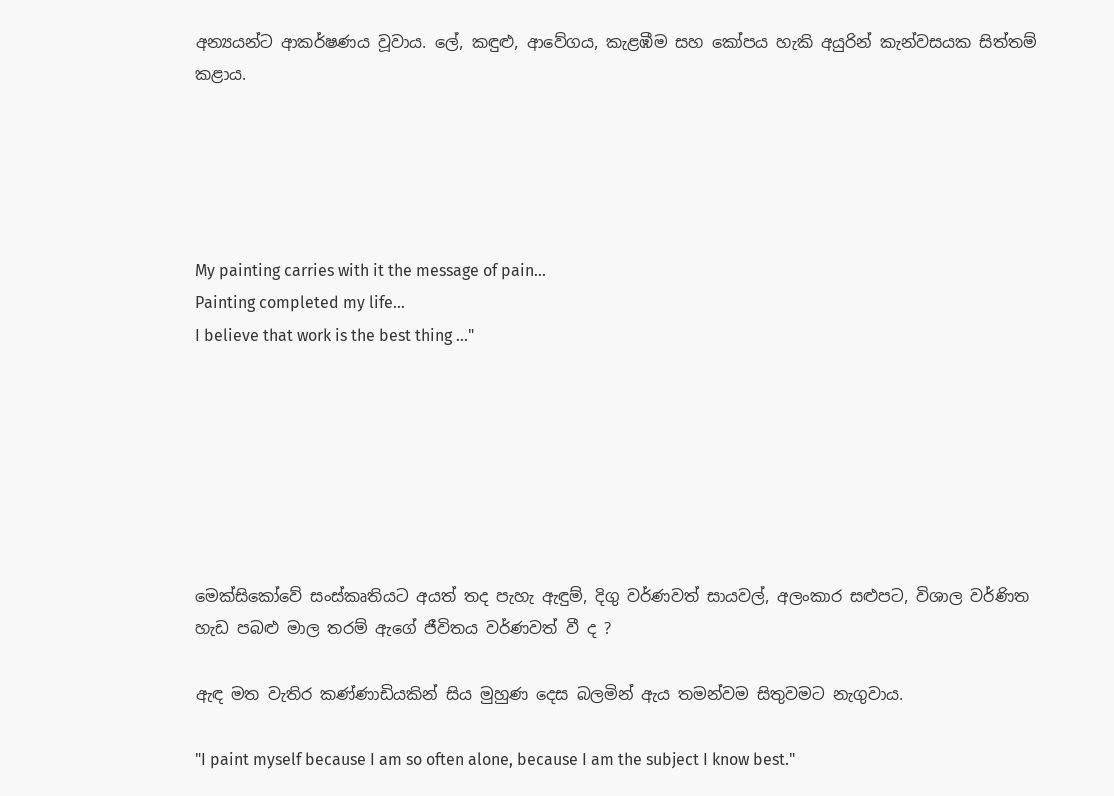අන්‍යයන්ට ආකර්ෂණය වූවාය. ලේ, කඳුළු, ආවේගය, කැළඹීම සහ කෝපය හැකි අයුරින් කැන්වසයක සිත්තම් කළාය.





My painting carries with it the message of pain...
Painting completed my life...
I believe that work is the best thing ..."







මෙක්සිකෝවේ සංස්කෘතියට අයත් තද පැහැ ඇඳුම්, දිගු වර්ණවත් සායවල්, අලංකාර සළුපට, විශාල වර්ණිත හැඩ පබළු මාල තරම් ඇගේ ජීවිතය වර්ණවත් වී ද ?

ඇඳ මත වැතිර කණ්ණාඩියකින් සිය මුහුණ දෙස බලමින් ඇය තමන්වම සිතුවමට නැගුවාය.

"I paint myself because I am so often alone, because I am the subject I know best."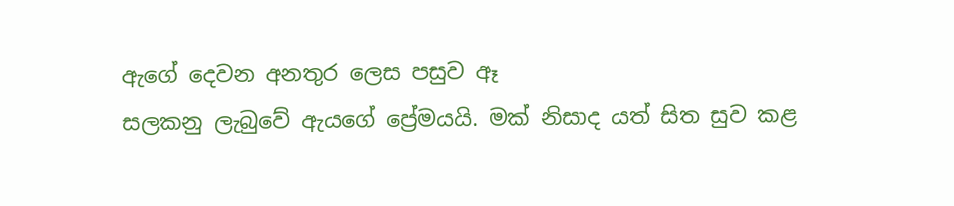ඇගේ දෙවන අනතුර ලෙස පසුව ඈ
සලකනු ලැබුවේ ඇයගේ ප්‍රේමයයි. මක් නිසාද යත් සිත සුව කළ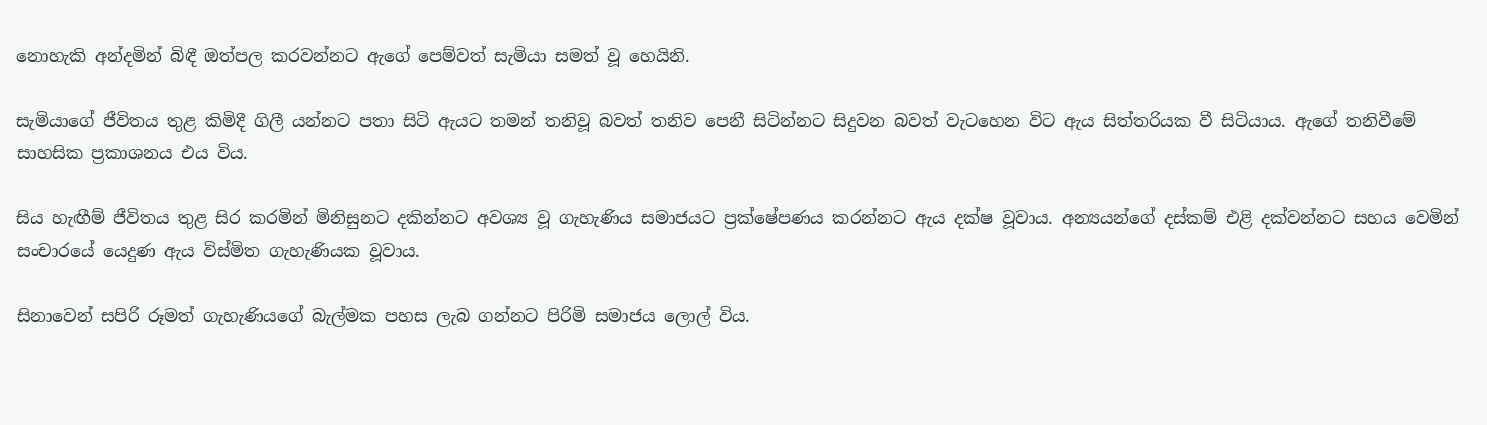නොහැකි අන්දමින් බිඳී ඔත්පල කරවන්නට ඇගේ පෙම්වත් සැමියා සමත් වූ හෙයිනි.

සැමියාගේ ජීවිතය තුළ කිමිදී ගිලී යන්නට පතා සිටි ඇයට තමන් තනිවූ බවත් තනිව පෙනී සිටින්නට සිදුවන බවත් වැටහෙන විට ඇය සිත්තරියක වී සිටියාය. ඇගේ තනිවීමේ සාහසික ප්‍රකාශනය එය විය.

සිය හැඟීම් ජීවිතය තුළ සිර කරමින් මිනිසුනට දකින්නට අවශ්‍ය වූ ගැහැණිය සමාජයට ප්‍රක්ෂේපණය කරන්නට ඇය දක්ෂ වූවාය. අන්‍යයන්ගේ දස්කම් එළි දක්වන්නට සහය වෙමින් සංචාරයේ යෙදුණ ඇය විස්මිත ගැහැණියක වූවාය.

සිනාවෙන් සපිරි රූමත් ගැහැණියගේ බැල්මක පහස ලැබ ගන්නට පිරිමි සමාජය ලොල් විය.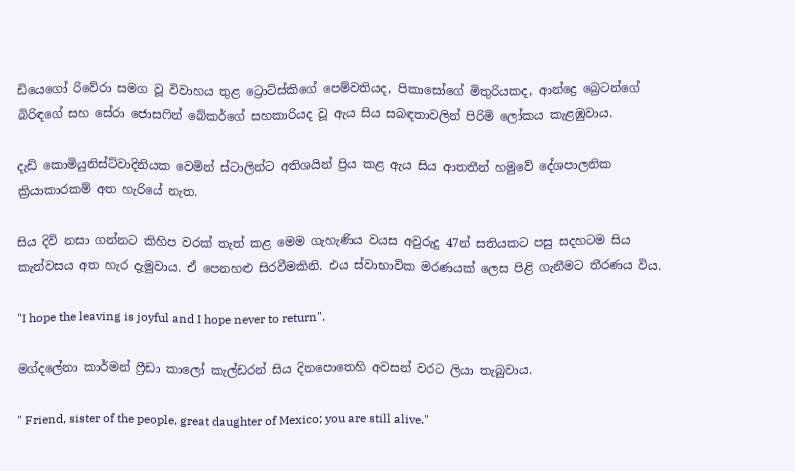ඩියෙ‍ගෝ රිවේරා සමග වූ විවාහය තුළ ට්‍රොට්ස්කිගේ පෙම්වතියද, පිකාසෝගේ මිතුරියකද, ආන්ද්‍රෙ බ්‍රෙටන්ගේ බිරිඳගේ සහ සේරා ජොසෆින් බේකර්ගේ සහකාරියද වූ ඇය සිය සබඳතාවලින් පිරිමි ලෝකය කැළඹුවාය.

දැඩි කොමියුනිස්ට්වාදිනියක වෙමින් ස්ටාලින්ට අතිශයින් ප්‍රිය කළ ඇය සිය ආතතීන් හමුවේ දේශපාලනික ක්‍රියාකාරකම් අත හැරියේ නැත.

සිය දිවි නසා ගන්නට කිහිප වරක් තැත් කළ මෙම ගැහැණිය වයස අවුරුදු 47න් සතියකට පසු සදහටම සිය කැන්වසය අත හැර දැමුවාය. ඒ පෙනහළු සිරවීමකිනි. එය ස්වාභාවික මර‍ණයක් ලෙස පිළි ගැනීමට තීරණය විය.

"I hope the leaving is joyful and I hope never to return".

මග්දලේනා කාර්මන් ෆ්‍රීඩා කාලෝ කැල්ඩරන් සිය දිනපොතෙහි අවසන් වරට ලියා තැබුවාය.

" Friend, sister of the people, great daughter of Mexico; you are still alive."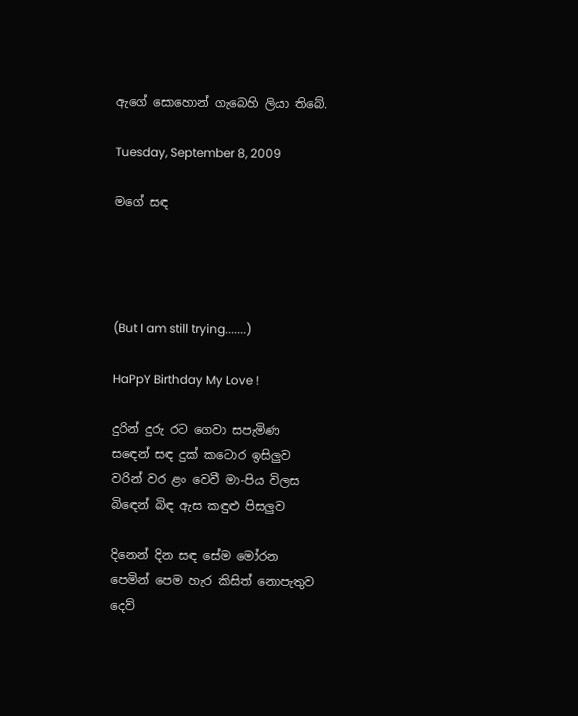ඇගේ සොහොන් ගැබෙහි ලියා තිබේ.

Tuesday, September 8, 2009

මගේ සඳ




(But I am still trying.......)

HaPpY Birthday My Love !

දුරින් දුරු රට ගෙවා සපැමිණ
ස‍‍ඳෙන් සඳ දුක් කටොර ඉසිලුව
වරින් වර ළං වෙවී මා-පිය විලස
බි‍‍ඳෙන් බිඳ ඇස කඳුළු පිසලුව

දිනෙන් දින සඳ සේම මෝරන
පෙමින් පෙම හැර කිසිත් නොපැතුව
දෙව්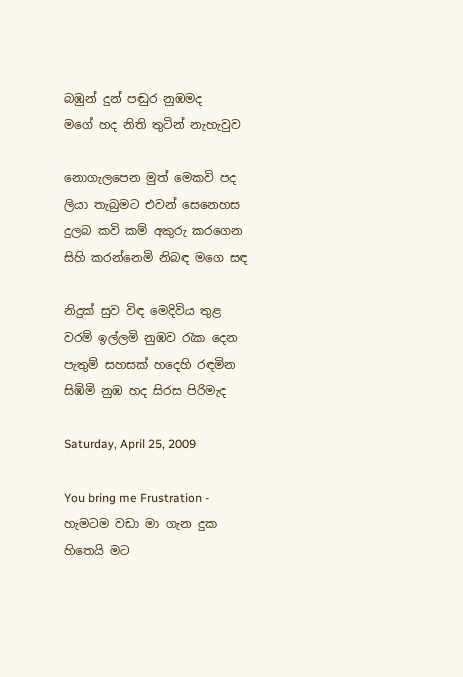බඹුන් දුන් පඬුර නුඹමද
මගේ හද නිති තුටින් නැහැවුව

නොගැලපෙන මුත් මෙකවි පද
ලියා තැබුමට එවන් සෙනෙහස
දුලබ කවි කම් අකුරු කරගෙන
සිහි කරන්නෙමි නිබඳ මගෙ සඳ

නිදුක් සුව විඳ මෙදිවිය තුළ
වරම් ඉල්ලමි නුඹව රැක දෙන
පැතුම් සහසක් හදෙහි රඳමින
සිඹිමි නුඹ හද සිරස පිරිමැද

Saturday, April 25, 2009

You bring me Frustration - හැමටම වඩා මා ගැන දුක හිතෙයි මට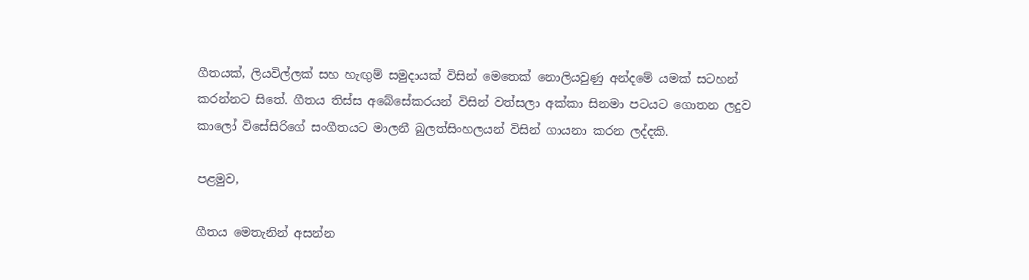ගීතයක්, ලියවිල්ලක් සහ හැඟුම් සමුදායක් විසින් මෙතෙක්‍ නොලියවුණු අන්දමේ යමක් සටහන් කරන්නට සිතේ. ගීතය තිස්ස අබේසේකරයන් විසින් වත්සලා අක්කා සිනමා පටයට ගොතන ලදුව කාලෝ විසේසිරිගේ සංගීතයට මාලනී බුලත්සිංහලයන් විසින් ගායනා කරන ලද්දකි.

පළමුව,

ගීතය මෙතැනින් අසන්න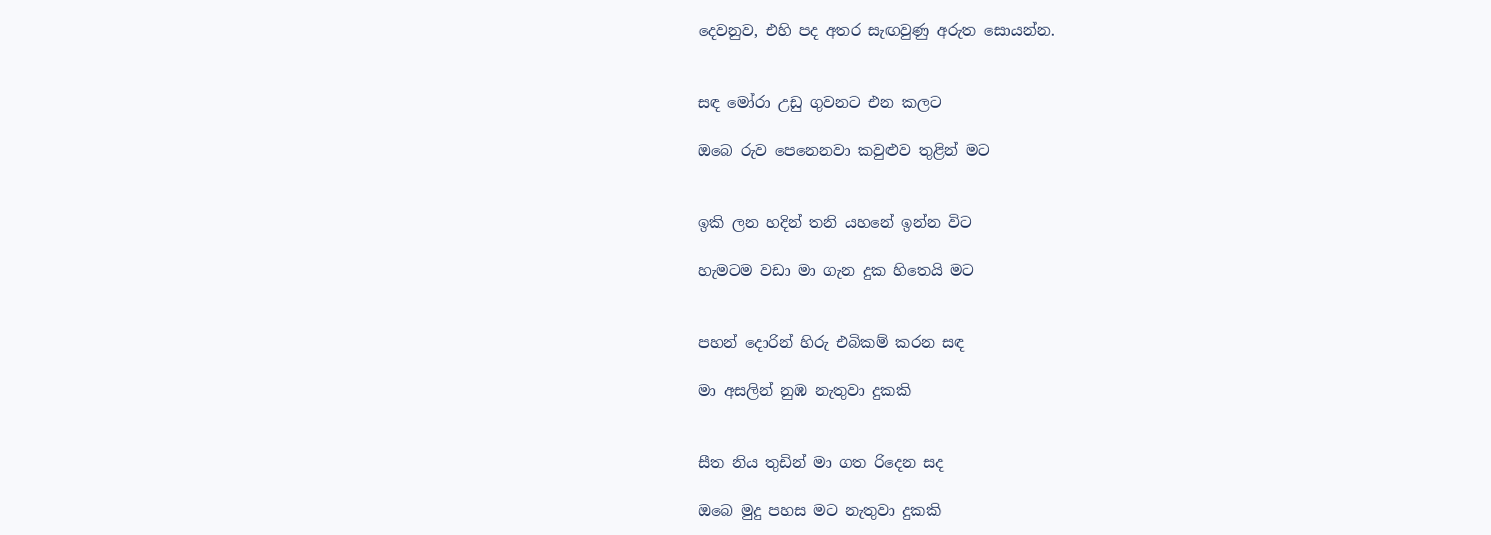දෙවනුව, එහි පද අතර සැඟවුණු අරුත සොයන්න.


සඳ මෝරා උඩු ගුවනට එන කලට

ඔබෙ රුව පෙනෙනවා කවුළුව තුළින් මට


ඉකි ලන හදින් තනි යහනේ ඉන්න විට

හැමටම වඩා මා ගැන දුක හිතෙයි මට


පහන් දොරින් හිරු එබිකම් කරන සඳ

මා අසලින් නුඹ නැතුවා දුකකි


සීත නිය තුඩින් මා ගත රිදෙන සද

ඔබෙ මුදු පහස මට නැතුවා දුකකි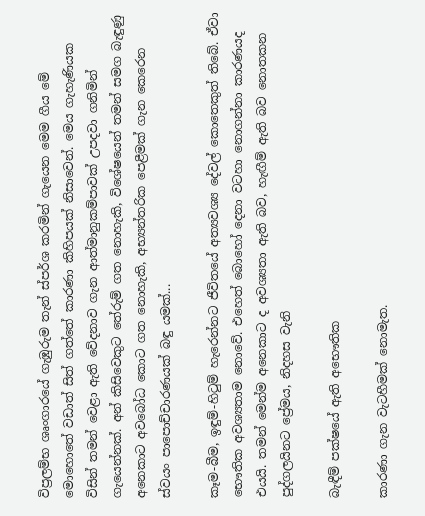විප්‍රලම්භ ශෘංගාරයේ ගැඹුරුම තැන් ස්පර්ශ කරමින් ගැයෙන මෙම ගීය මේ මොහොතේ වඩාත් සිත් ගත්තේ කාරණා කිහිපයක් නිසාවෙන්. මෙය ගැහැණියක විසින් තමන් වෙළා ඇති වේදනාව ගැන ආත්මානුකම්පාවක් උපදවා ගනිමින් ගැයෙන්නක්. අන් කිසිවෙකුට තේරුම් ගත නොහැකි, විශේෂයෙන් තමන් සමග බැඳුණු අනෙකාට අවබෝධ කොට ගත නොහැකි, අභ්‍යන්තරික පෙළීමක් ගැන කෙරෙන ස්වයං පාපොච්චාරණයක් බඳු යමක්...

ක‍ෑම-බීම, ඉඳුම්-හිටුම් හැරෙන්නට ජීවිතයේ අත්‍යවශ්‍ය ‍දේවල් ‍කොතෙකුත් තිබේ. ඒවා භෞතික අවශ්‍යතාම නොවේ. එහෙත් බොහෝ දෙනා වටහා නොගන්නා කාරණයද එයයි. තමන් මෙන්ම අනෙකාට ද අවශ්‍යතා ඇති බව, හැඟීම් ඇති බව නොතකන පුද්ගලයිනට ප්‍රේමය, නිදහස වැනි

බැඳීම් පක්ෂයේ ඇති අභෞතික

කාරණා ගැන වැටහීමක් නොමැත.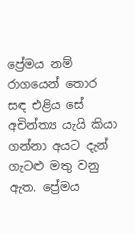ප්‍රේමය නම් රාගයෙන් තොර සඳ එළිය ‍‍සේ අචින්ත්‍ය යැයි කියා ගන්නා අයට දැන් ගැටළු මතු වනු ඇත. ප්‍රේමය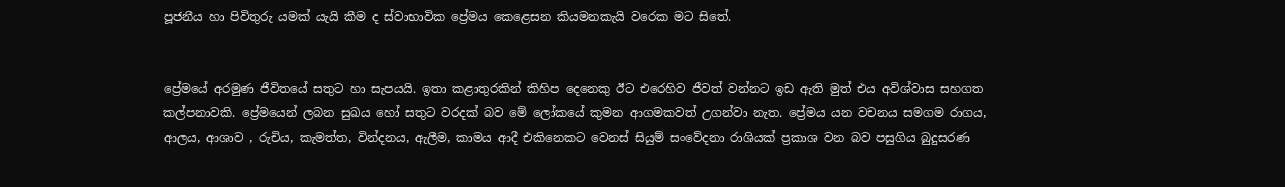පූජනීය හා පිවිතුරු යමක් යැයි කීම ද ස්වාභාවික ප්‍රේමය කෙළෙසන කියමනකැයි වරෙක මට සිතේ.


ප්‍රේමයේ අරමුණ ජීවිතයේ සතුට හා සැපයයි. ඉතා කළාතුරකින් කිහිප දෙනෙකු ඊට එරෙහිව ජීවත් වන්නට ඉඩ ඇති මුත් එය අවිශ්වාස සහගත කල්පනාවකි. ප්‍රේමයෙන් ලබන සුඛය හෝ සතුට වරදක් බව මේ ලෝකයේ කුමන ආගමකවත් උගන්වා නැත. ප්‍රේමය යන වචනය සමගම රාගය, ආලය, ආශාව , රුචිය, කැමත්ත, වින්දනය, ඇලීම, කාමය ආදී එකිනෙකට වෙනස් සියුම් සංවේදනා රාශියක් ප්‍රකාශ වන බව පසුගිය බුදුසරණ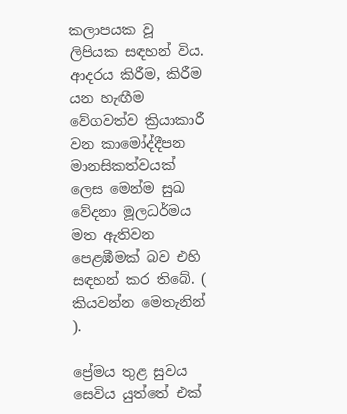කලාපයක වූ ලිපියක සඳහන් විය. ආදරය කිරීම, කිරීම යන හැඟීම වේගවත්ව ක්‍රියාකාරී වන කාමෝද්දීපන මානසිකත්වයක් ලෙස මෙන්ම සුඛ වේදනා මූලධර්මය මත ඇතිවන පෙළඹීමක් බව එහි සඳහන් ‍කර තිබේ. ( කියවන්න මෙතැනින් ).

ප්‍රේමය තුළ සුවය සෙවිය යුත්තේ එක්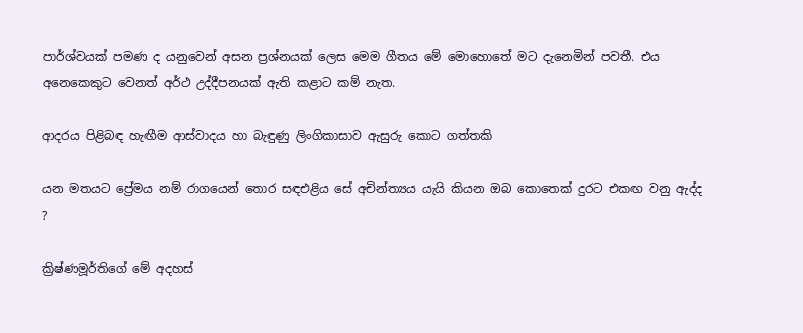පාර්ශ්වයක් පමණ ද යනුවෙන් අසන ප්‍රශ්නයක් ලෙස මෙම ගීතය මේ මොහොතේ මට දැනෙමින් පවතී. එය අනෙකෙකුට වෙනත් අර්ථ උද්දීපනයක් ඇති කළාට කම් නැත.

ආදරය පිළිබඳ හැඟීම ආස්වාදය හා බැඳුණු ලිංගිකාසාව ඇසුරු කොට ගත්තකි

යන මතයට ප්‍රේමය නම් රාගයෙන් තොර සඳඑළිය සේ අචින්ත්‍යය යැයි කියන ඔබ ‍‍කොතෙක් දුරට එකඟ වනු ඇද්ද ?

ක්‍රිෂ්ණමූර්තිගේ මේ අදහස්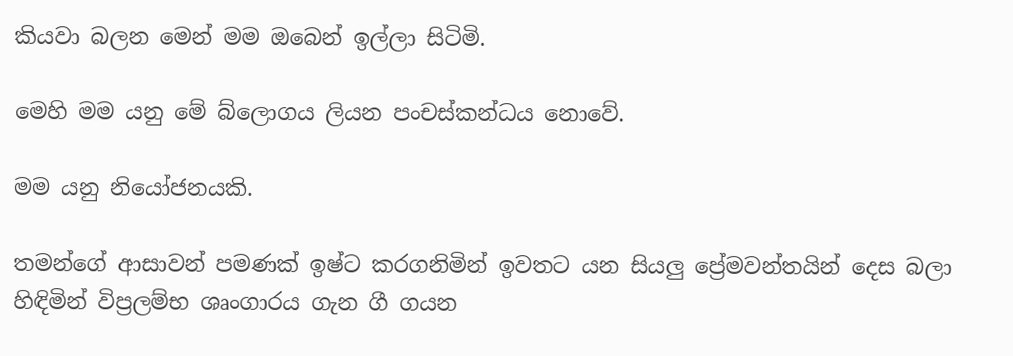කියවා බලන මෙන් මම ඔබෙන් ඉල්ලා සිටිමි.

මෙහි මම යනු මේ බ්ලොගය ලියන පංචස්කන්ධය නොවේ.

මම යනු නියෝජනයකි.

තමන්ගේ ආසාවන් පමණක් ඉෂ්ට කරගනිමින් ඉවතට යන සියලු ප්‍රේමවන්තයින් දෙස බලා හිඳිමින් විප්‍රලම්භ ශෘංගාරය ගැන ගී ගයන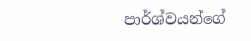පාර්ශ්වයන්ගේ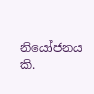නියෝජනය කි.